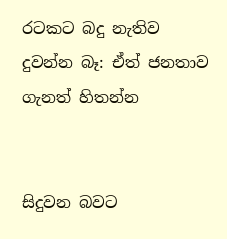රටකට බදු නැතිව දුවන්න බෑ: ඒත් ජනතාව ගැනත් හිතන්න


සිදුවන බවට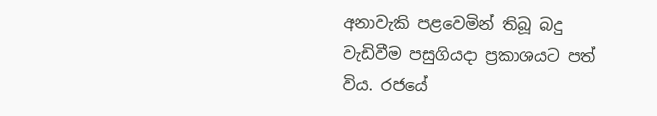අනාවැකි පළවෙමින් තිබූ බදු වැඩිවීම පසුගියදා ප්‍රකාශයට පත් විය. රජයේ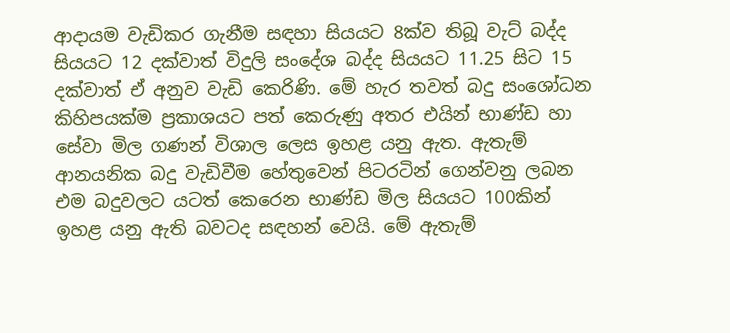ආදායම වැඩිකර ගැනීම සඳහා සියයට 8ක්ව තිබූ වැට් බද්ද සියයට 12 දක්වාත් විදුලි සංදේශ බද්ද සියයට 11.25 සිට 15 දක්වාත් ඒ අනුව වැඩි කෙරිණි. මේ හැර තවත් බදු සංශෝධන කිහිපයක්ම ප්‍රකාශයට පත් කෙරුණු අතර එයින් භාණ්ඩ හා සේවා මිල ගණන් විශාල ලෙස ඉහළ යනු ඇත. ඇතැම් ආනයනික බදු වැඩිවීම හේතුවෙන් පිටරටින් ගෙන්වනු ලබන එම බදුවලට යටත් කෙරෙන භාණ්ඩ මිල සියයට 100කින් ඉහළ යනු ඇති බවටද සඳහන් වෙයි. මේ ඇතැම්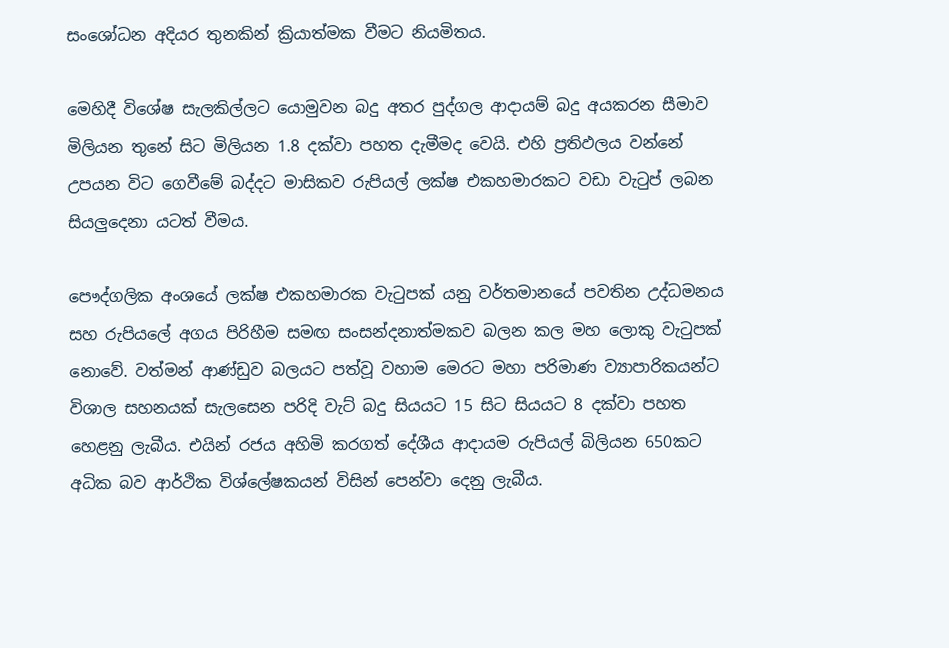සංශෝධන අදියර තුනකින් ක්‍රියාත්මක වීමට නියමිතය.

මෙහිදී විශේෂ සැලකිල්ලට යොමුවන බදු අතර පුද්ගල ආදායම් බදු අයකරන සීමාව මිලියන තුනේ සිට මිලියන 1.8 දක්වා පහත දැමීමද වෙයි. එහි ප්‍රතිඵලය වන්නේ උපයන විට ගෙවීමේ බද්දට මාසිකව රුපියල් ලක්ෂ එකහමාරකට වඩා වැටුප් ලබන සියලු‍දෙනා යටත් වීමය.

පෞද්ගලික අංශයේ ලක්ෂ එකහමාරක වැටුපක් යනු වර්තමානයේ පවතින උද්ධමනය සහ රුපියලේ අගය පිරිහීම සමඟ සංසන්දනාත්මකව බලන කල මහ ලොකු වැටුපක් නොවේ. වත්මන් ආණ්ඩුව බලයට පත්වූ වහාම මෙරට මහා පරිමාණ ව්‍යාපාරිකයන්ට විශාල සහනයක් සැලසෙන පරිදි වැට් බදු සියයට 15 සිට සියයට 8 දක්වා පහත හෙළනු ලැබීය. එයින් රජය අහිමි කරගත් දේශීය ආදායම රුපියල් බිලියන 650කට අධික බව ආර්ථික විශ්ලේෂකයන් විසින් පෙන්වා දෙනු ලැබීය.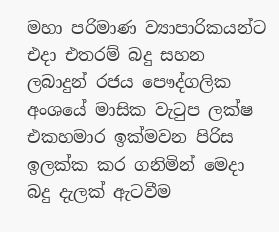මහා පරිමාණ ව්‍යාපාරිකයන්ට එදා එතරම් බදු සහන ලබාදුන් රජය පෞද්ගලික අංශයේ මාසික වැටුප ලක්ෂ එකහමාර ඉක්මවන පිරිස ඉලක්ක කර ගනිමින් මෙදා බදු දැලක් ඇටවීම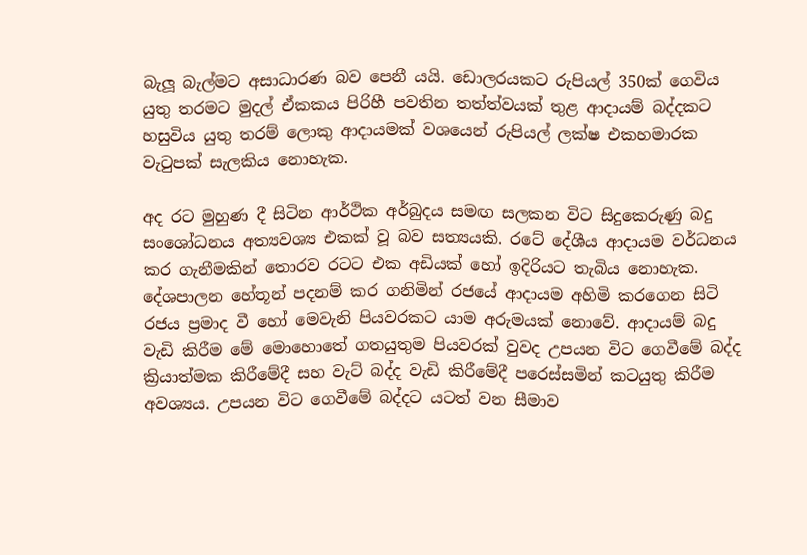බැලූ බැල්මට අසාධාරණ බව පෙනී යයි. ඩොලරයකට රුපියල් 350ක් ගෙවිය යුතු තරමට මුදල් ඒකකය පිරිහී පවතින තත්ත්වයක් තුළ ආදායම් බද්දකට හසුවිය යුතු තරම් ලොකු ආදායමක් වශයෙන් රුපියල් ලක්ෂ එකහමාරක වැටුපක් සැලකිය නොහැක.

අද රට මුහුණ දී සිටින ආර්ථික අර්බුදය සමඟ සලකන විට සිදුකෙරුණු බදු සංශෝධනය අත්‍යවශ්‍ය එකක් වූ බව සත්‍යයකි. රටේ දේශීය ආදායම වර්ධනය කර ගැනීමකින් තොරව රටට එක අඩියක් හෝ ඉදිරියට තැබිය නොහැක. දේශපාලන හේතූන් පදනම් කර ගනිමින් රජයේ ආදායම අහිමි කරගෙන සිටි රජය ප්‍රමාද වී හෝ මෙවැනි පියවරකට යාම අරුමයක් නොවේ. ආදායම් බදු වැඩි කිරීම මේ මොහොතේ ගතයුතුම පියවරක් වුවද උපයන විට ගෙවීමේ බද්ද ක්‍රියාත්මක කිරීමේදී සහ වැට් බද්ද වැඩි කිරීමේදී පරෙස්සමින් කටයුතු කිරීම අවශ්‍යය. උපයන විට ගෙවීමේ බද්දට යටත් වන සීමාව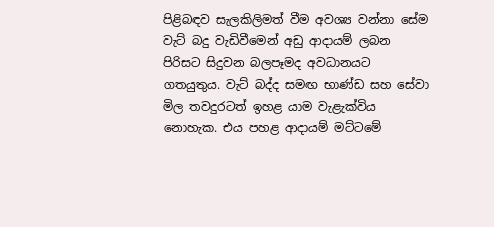පිළිබඳව සැලකිලිමත් වීම අවශ්‍ය වන්නා සේම වැට් බදු වැඩිවීමෙන් අඩු ආදායම් ලබන පිරිසට සිදුවන බලපෑමද අවධානයට ගතයුතුය. වැට් බද්ද සමඟ භාණ්ඩ සහ සේවා මිල තවදුරටත් ඉහළ යාම වැළැක්විය නොහැක. එය පහළ ආදායම් මට්ටමේ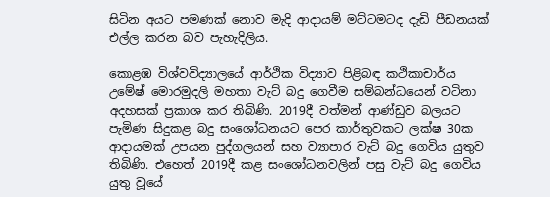සිටින අයට පමණක් නොව මැදි ආදායම් මට්ටමටද දැඩි පීඩනයක් එල්ල කරන බව පැහැදිලිය.

කොළඹ විශ්වවිද්‍යාලයේ ආර්ථික විද්‍යාව පිළිබඳ කථිකාචාර්ය උමේෂ් මොරමුදලි මහතා වැට් බදු ගෙවීම සම්බන්ධයෙන් වටිනා අදහසක් ප්‍රකාශ කර තිබිණි. 2019දී වත්මන් ආණ්ඩුව බලයට පැමිණ සිදුකළ බදු සංශෝධනයට පෙර කාර්තුවකට ලක්ෂ 30ක ආදායමක් උපයන පුද්ගලයන් සහ ව්‍යාපාර වැට් බදු ගෙවිය යුතුව තිබිණි. එහෙත් 2019දී කළ සංශෝධනවලින් පසු වැට් බදු ගෙවිය යුතු වූයේ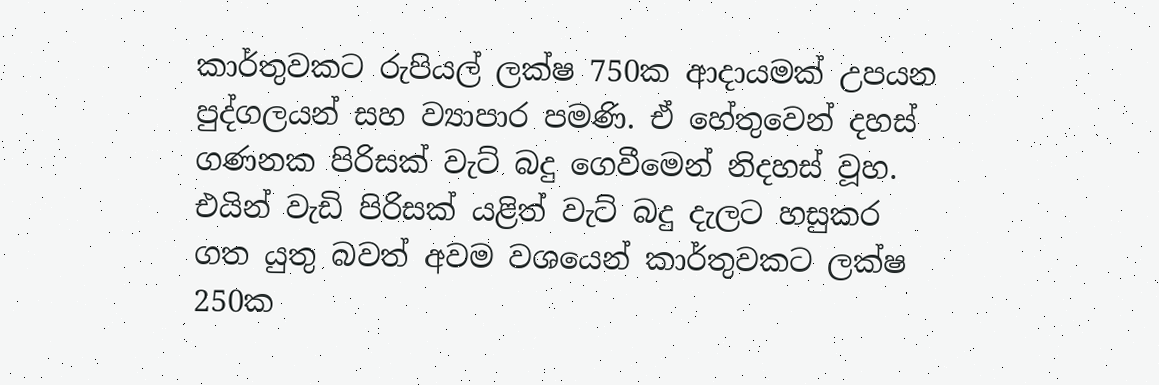කාර්තුවකට රුපියල් ලක්ෂ 750ක ආදායමක් උපයන පුද්ගලයන් සහ ව්‍යාපාර පමණි. ඒ හේතුවෙන් දහස් ගණනක පිරිසක් වැට් බදු ගෙවීමෙන් නිදහස් වූහ. එයින් වැඩි පිරිසක් යළිත් වැට් බදු දැලට හසුකර ගත යුතු බවත් අවම වශයෙන් කාර්තුවකට ලක්ෂ 250ක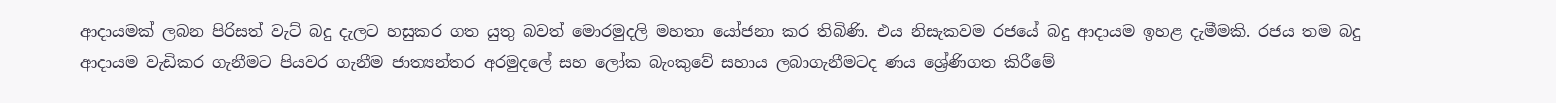ආදායමක් ලබන පිරිසත් වැට් බදු දැලට හසුකර ගත යුතු බවත් මොරමුදලි මහතා යෝජනා කර තිබිණි. එය නිසැකවම රජයේ බදු ආදායම ඉහළ දැමීමකි. රජය තම බදු ආදායම වැඩිකර ගැනීමට පියවර ගැනීම ජාත්‍යන්තර අරමුදලේ සහ ලෝක බැංකුවේ සහාය ලබාගැනීමටද ණය ශ්‍රේණිගත කිරීමේ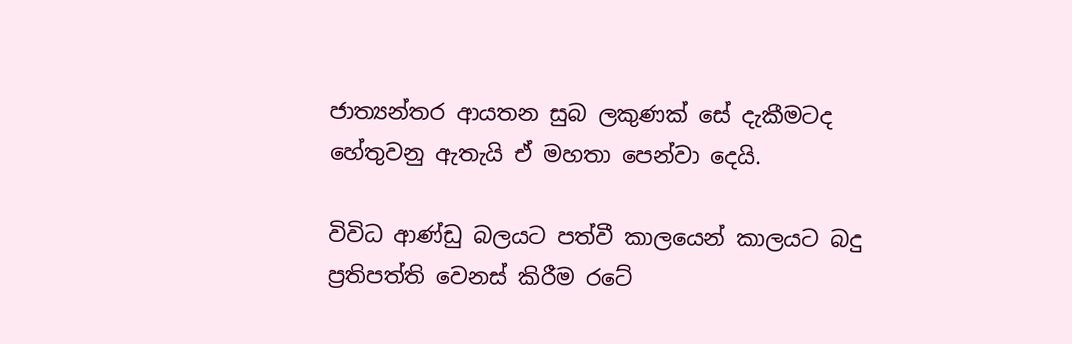ජාත්‍යන්තර ආයතන සුබ ලකුණක් සේ දැකීමටද හේතුවනු ඇතැයි ඒ මහතා පෙන්වා දෙයි.

විවිධ ආණ්ඩු බලයට පත්වී කාලයෙන් කාලයට බදු ප්‍රතිපත්ති වෙනස් කිරීම රටේ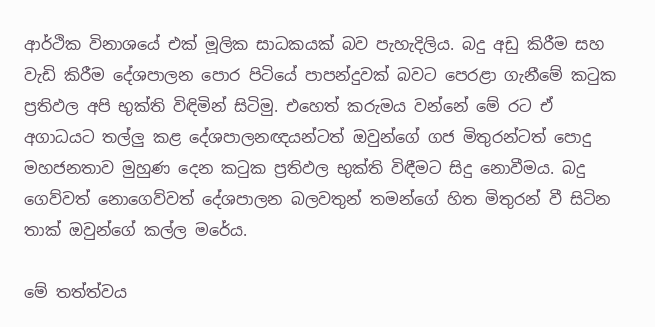ආර්ථික විනාශයේ එක් මූලික සාධකයක් බව පැහැදිලිය. බදු අඩු කිරීම සහ වැඩි කිරීම දේශපාලන පොර පිටියේ පාපන්දුවක් බවට පෙරළා ගැනීමේ කටුක ප්‍රතිඵල අපි භුක්ති විඳිමින් සිටිමු. එහෙත් කරුමය වන්නේ මේ රට ඒ අගාධයට තල්ලු‍ කළ දේශපාලනඥයන්ටත් ඔවුන්ගේ ගජ මිතුරන්ටත් පොදු මහජනතාව මුහුණ දෙන කටුක ප්‍රතිඵල භුක්ති විඳීමට සිදු නොවීමය. බදු ගෙව්වත් නොගෙව්වත් දේශපාලන බලවතුන් තමන්ගේ හිත මිතුරන් වී සිටින තාක් ඔවුන්ගේ කල්ල මරේය.

මේ තත්ත්වය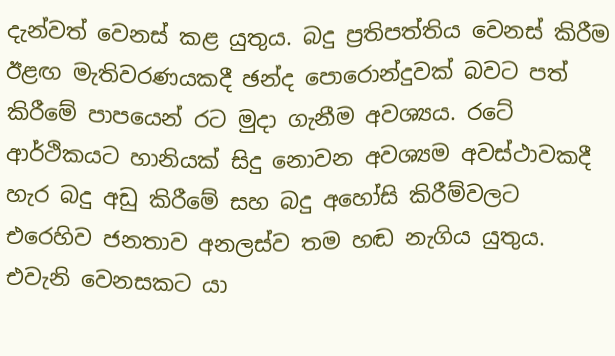දැන්වත් වෙනස් කළ යුතුය. බදු ප්‍රතිපත්තිය වෙනස් කිරීම ඊළඟ මැතිවරණයකදී ඡන්ද පොරොන්දුවක් බවට පත් කිරීමේ පාපයෙන් රට මුදා ගැනීම අවශ්‍යය. රටේ ආර්ථිකයට හානියක් සිදු නොවන අවශ්‍යම අවස්ථාවකදී හැර බදු අඩු කිරීමේ සහ බදු අහෝසි කිරීම්වලට එරෙහිව ජනතාව අනලස්ව තම හඬ නැගිය යුතුය. එවැනි වෙනසකට යා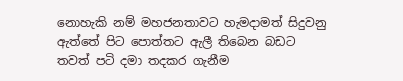නොහැකි නම් මහජනතාවට හැමදාමත් සිදුවනු ඇත්තේ පිට පොත්තට ඇලී තිබෙන බඩට තවත් පටි දමා තදකර ගැනීම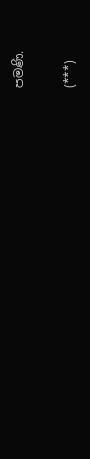පමණි.

(***)